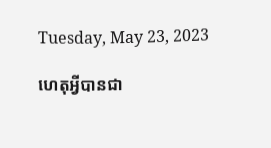Tuesday, May 23, 2023

ហេតុអ្វីបានជា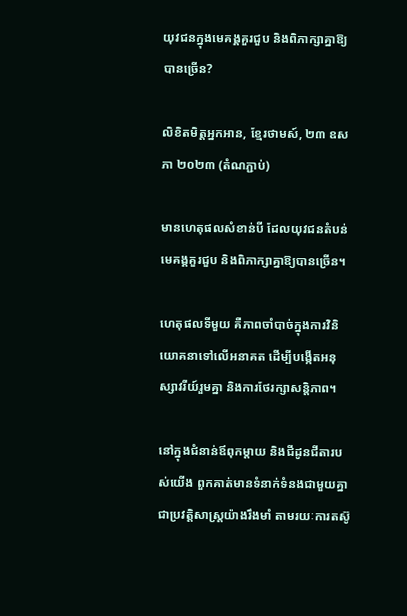យុវជនក្នុងមេគង្គគួរជួប និងពិភាក្សាគ្នាឱ្យបានច្រើន?

លិខិតមិត្តអ្នកអាន, ខ្មែរថាមស៍, ២៣ ឧសភា ២០២៣ (តំណភ្ជាប់)

មានហេតុផលសំខាន់បី ដែលយុវជនតំបន់មេគង្គគួរជួប និងពិភាក្សាគ្នាឱ្យបានច្រើន។

ហេតុផលទីមួយ គឺភាពចាំបាច់ក្នុងការវិនិយោគនាទៅលើអនាគត ដើម្បីបង្កើតអនុស្សាវរីយ៍រួមគ្នា និងការថែរក្សាសន្តិភាព។

នៅក្នុងជំនាន់ឪពុកម្តាយ និងជីដូនជីតារបស់យើង ពួកគាត់មានទំនាក់ទំនងជាមួយគ្នាជាប្រវត្តិសាស្ត្រយ៉ាងរឹងមាំ តាមរយៈការតស៊ូ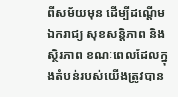ពីសម័យមុន ដើម្បីដណ្តើមឯករាជ្យ សុខសន្តិភាព និងស្ថិរភាព ខណៈពេលដែលក្នុងតំបន់របស់យើងត្រូវបាន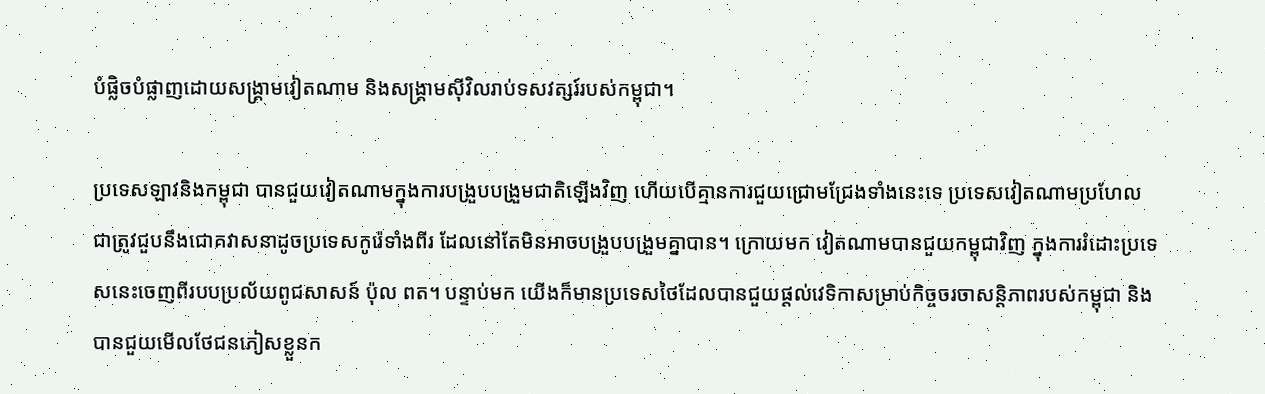បំផ្លិចបំផ្លាញដោយសង្រ្គាមវៀតណាម និងសង្រ្គាមស៊ីវិលរាប់ទសវត្សរ៍របស់កម្ពុជា។

ប្រទេសឡាវនិងកម្ពុជា បានជួយវៀតណាមក្នុងការបង្រួបបង្រួមជាតិឡើងវិញ ហើយបើគ្មានការជួយជ្រោមជ្រែងទាំងនេះទេ ប្រទេសវៀតណាមប្រហែលជាត្រូវជួបនឹងជោគវាសនាដូចប្រទេសកូរ៉េទាំងពីរ ដែលនៅតែមិនអាចបង្រួបបង្រួមគ្នាបាន។ ក្រោយមក វៀតណាមបានជួយកម្ពុជាវិញ ក្នុងការរំដោះប្រទេសនេះចេញពីរបបប្រល័យពូជសាសន៍ ប៉ុល ពត។ បន្ទាប់មក យើងក៏មានប្រទេសថៃដែលបានជួយផ្តល់វេទិកាសម្រាប់កិច្ចចរចាសន្តិភាពរបស់កម្ពុជា និងបានជួយមើលថែជនភៀសខ្លួនក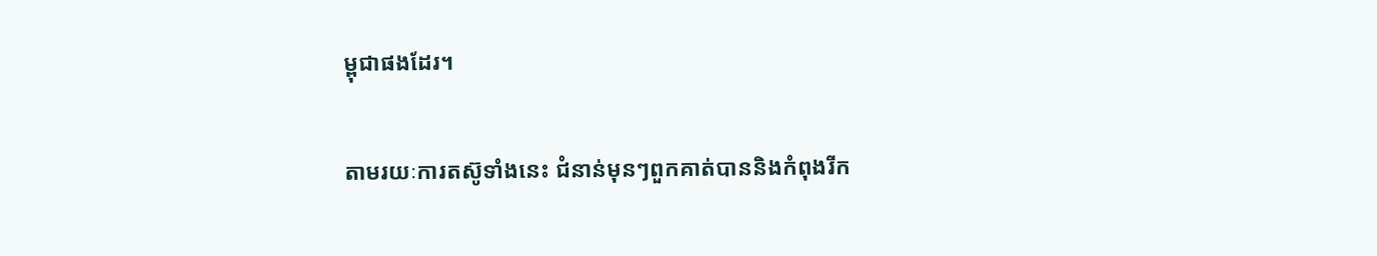ម្ពុជាផងដែរ។

តាមរយៈការតស៊ូទាំងនេះ ជំនាន់មុនៗពួកគាត់បាននិងកំពុងរីក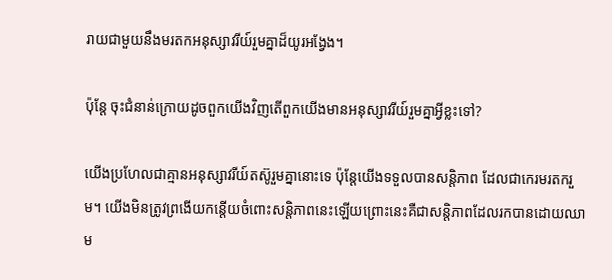រាយជាមួយនឹងមរតកអនុស្សាវរីយ៍រួមគ្នាដ៏យូរអង្វែង។

ប៉ុន្តែ ចុះជំនាន់ក្រោយដូចពួកយើងវិញតើពួកយើងមានអនុស្សាវរីយ៍រួមគ្នាអ្វីខ្លះទៅ?

យើងប្រហែលជាគ្មានអនុស្សាវរីយ៍តស៊ូរួមគ្នានោះទេ ប៉ុន្តែយើងទទួលបានសន្តិភាព ដែលជាកេរមរតករួម។ យើងមិនត្រូវព្រងើយកន្តើយចំពោះសន្តិភាពនេះឡើយព្រោះនេះគឺជាសន្តិភាពដែលរកបានដោយឈាម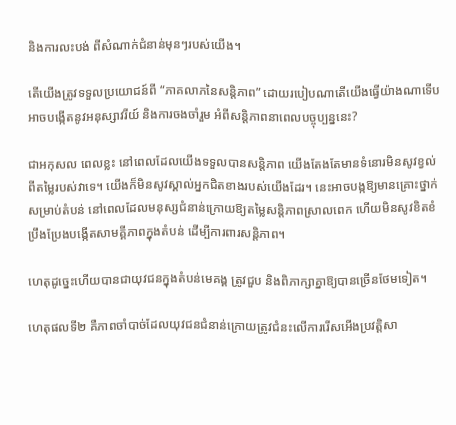និងការលះបង់ ពីសំណាក់ជំនាន់មុនៗរបស់យើង។

តើយើងត្រូវទទួលប្រយោជន៍ពី “ភាគលាភនៃសន្តិភាព” ដោយរបៀបណាតើយើងធ្វើយ៉ាងណាទើបអាចបង្កើតនូវអនុស្សាវរីយ៍ និងការចងចាំរួម អំពីសន្តិភាពនាពេលបច្ចុប្បន្ននេះ?

ជាអកុសល ពេលខ្លះ នៅពេលដែលយើងទទួលបានសន្តិភាព យើងតែងតែមានទំនោរមិនសូវខ្វល់ពីតម្លៃរបស់វាទេ។ យើងក៏មិនសូវស្គាល់អ្នកជិតខាងរបស់យើងដែរ។ នេះអាចបង្កឱ្យមានគ្រោះថ្នាក់សម្រាប់តំបន់ នៅពេលដែលមនុស្សជំនាន់ក្រោយឱ្យតម្លៃសន្តិភាពស្រាលពេក ហើយមិនសូវខិតខំប្រឹងប្រែងបង្កើតសាមគ្គីភាពក្នុងតំបន់ ដើម្បីការពារសន្តិភាព។

ហេតុដូច្នេះហើយបានជាយុវជនក្នុងតំបន់មេគង្គ ត្រូវជួប និងពិភាក្សាគ្នាឱ្យបានច្រើនថែមទៀត។

ហេតុផលទី២ គឺភាពចាំបាច់ដែលយុវជនជំនាន់ក្រោយត្រូវជំនះលើការរើសអើងប្រវត្តិសា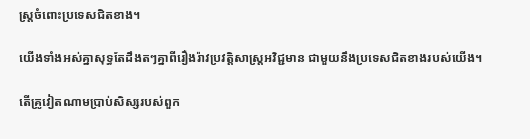ស្ត្រចំពោះប្រទេសជិតខាង។

យើងទាំងអស់គ្នាសុទ្ធតែដឹងតៗគ្នាពីរឿងរ៉ាវប្រវត្តិសាស្ត្រអវិជ្ជមាន ជាមួយនឹងប្រទេសជិតខាងរបស់យើង។

តើគ្រូវៀតណាមប្រាប់សិស្សរបស់ពួក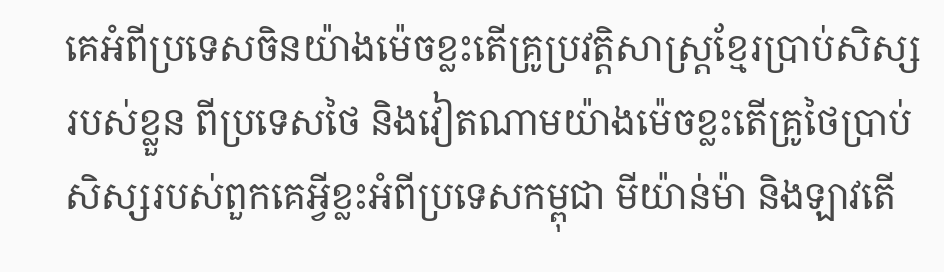គេអំពីប្រទេសចិនយ៉ាងម៉េចខ្លះតើគ្រូប្រវត្តិសាស្ត្រខ្មែរប្រាប់សិស្សរបស់ខ្លួន ពីប្រទេសថៃ និងវៀតណាមយ៉ាងម៉េចខ្លះតើគ្រូថៃប្រាប់សិស្សរបស់ពួកគេអ្វីខ្លះអំពីប្រទេសកម្ពុជា មីយ៉ាន់ម៉ា និងឡាវតើ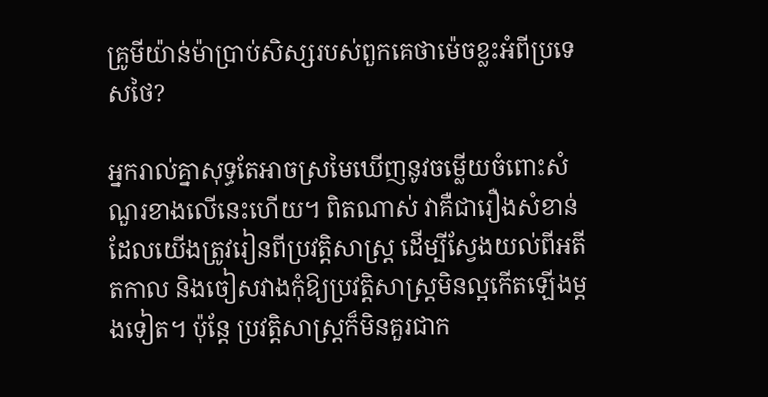គ្រូមីយ៉ាន់ម៉ាប្រាប់សិស្សរបស់ពួកគេថាម៉េចខ្លះអំពីប្រទេសថៃ?

អ្នករាល់គ្នាសុទ្ធតែអាចស្រមៃឃើញនូវចម្លើយចំពោះសំណួរខាងលើនេះហើយ។ ពិតណាស់ វាគឺជារឿងសំខាន់ ដែលយើងត្រូវរៀនពីប្រវត្តិសាស្ត្រ ដើម្បីស្វែងយល់ពីអតីតកាល និងចៀសវាងកុំឱ្យប្រវត្តិសាស្ត្រមិនល្អកើតឡើងម្តងទៀត។ ប៉ុន្តែ ប្រវត្តិសាស្ត្រក៏មិនគួរជាក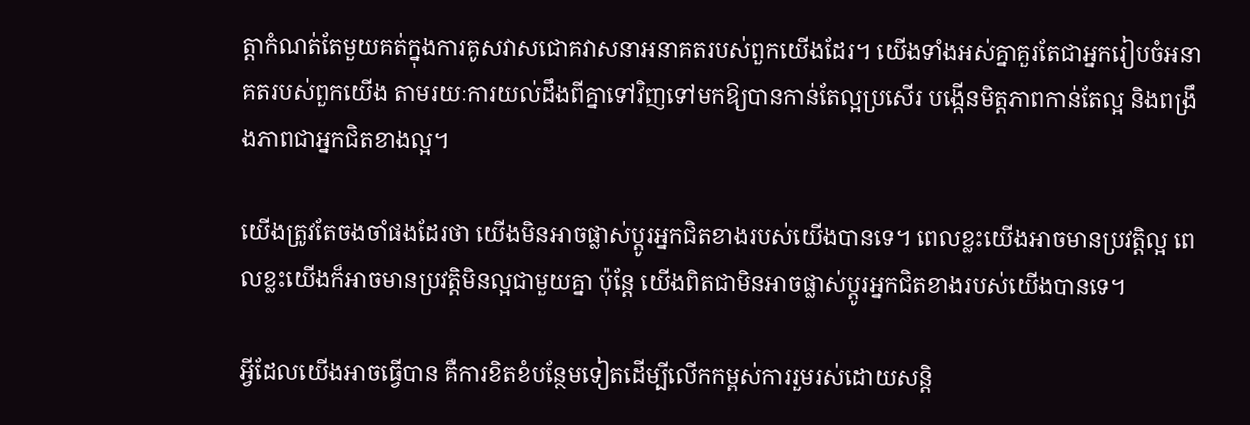ត្តាកំណត់តែមួយគត់ក្នុងការគូសវាសជោគវាសនាអនាគតរបស់ពួកយើងដែរ។ យើងទាំងអស់គ្នាគួរតែជាអ្នករៀបចំអនាគតរបស់ពួកយើង តាមរយៈការយល់ដឹងពីគ្នាទៅវិញទៅមកឱ្យបានកាន់តែល្អប្រសើរ បង្កើនមិត្តភាពកាន់តែល្អ និងពង្រឹងភាពជាអ្នកជិតខាងល្អ។

យើងត្រូវតែចងចាំផងដែរថា យើងមិនអាចផ្លាស់ប្តូរអ្នកជិតខាងរបស់យើងបានទេ។ ពេលខ្លះយើងអាចមានប្រវត្តិល្អ ពេលខ្លះយើងក៏អាចមានប្រវត្តិមិនល្អជាមួយគ្នា ប៉ុន្តែ យើងពិតជាមិនអាចផ្លាស់ប្តូរអ្នកជិតខាងរបស់យើងបានទេ។

អ្វីដែលយើងអាចធ្វើបាន គឺការខិតខំបន្ថែមទៀតដើម្បីលើកកម្ពស់ការរួមរស់ដោយសន្តិ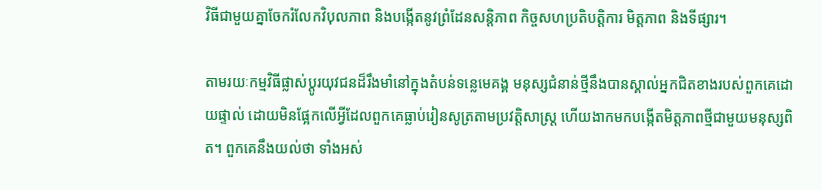វិធីជាមួយគ្នាចែករំលែកវិបុលភាព និងបង្កើតនូវព្រំដែនសន្តិភាព កិច្ចសហប្រតិបត្តិការ មិត្តភាព និងទីផ្សារ។

តាមរយៈកម្មវិធីផ្លាស់ប្តូរយុវជនដ៏រឹងមាំនៅក្នុងតំបន់ទន្លេមេគង្គ មនុស្សជំនាន់ថ្មីនឹងបានស្គាល់អ្នកជិតខាងរបស់ពួកគេដោយផ្ទាល់ ដោយមិនផ្អែកលើអ្វីដែលពួកគេធ្លាប់រៀនសូត្រតាមប្រវត្តិសាស្ត្រ ហើយងាកមកបង្កើតមិត្តភាពថ្មីជាមួយមនុស្សពិត។ ពួកគេនឹងយល់ថា ទាំងអស់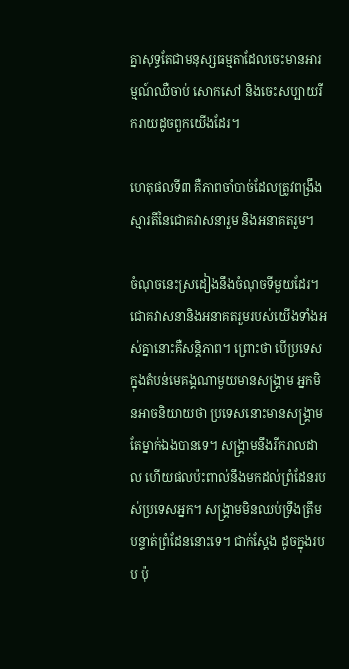គ្នាសុទ្ធតែជាមនុស្សធម្មតាដែលចេះមានអារម្មណ៍ឈឺចាប់ សោកសៅ និងចេះសប្បាយរីករាយដូចពួកយើងដែរ។

ហេតុផលទី៣ គឺភាពចាំបាច់ដែលត្រូវពង្រឹងស្មារតីនៃជោគវាសនារួម និងអនាគតរួម។

ចំណុចនេះស្រដៀងនឹងចំណុចទីមួយដែរ។ ជោគវាសនានិងអនាគតរួមរបស់យើងទាំងអស់គ្នានោះគឺសន្តិភាព។ ព្រោះថា បើប្រទេសក្នុងតំបន់មេគង្គណាមួយមានសង្គ្រាម អ្នកមិនអាចនិយាយថា ប្រទេសនោះមានសង្គ្រាមតែម្នាក់ឯងបានទេ។ សង្រ្គាមនឹងរីករាលដាល ហើយផលប៉ះពាល់នឹងមកដល់ព្រំដែនរបស់ប្រទេសអ្នក។ សង្គ្រាមមិនឈប់ទ្រឹងត្រឹមបន្ទាត់ព្រំដែននោះទេ។ ជាក់ស្តែង ដូចក្នុងរបប ប៉ុ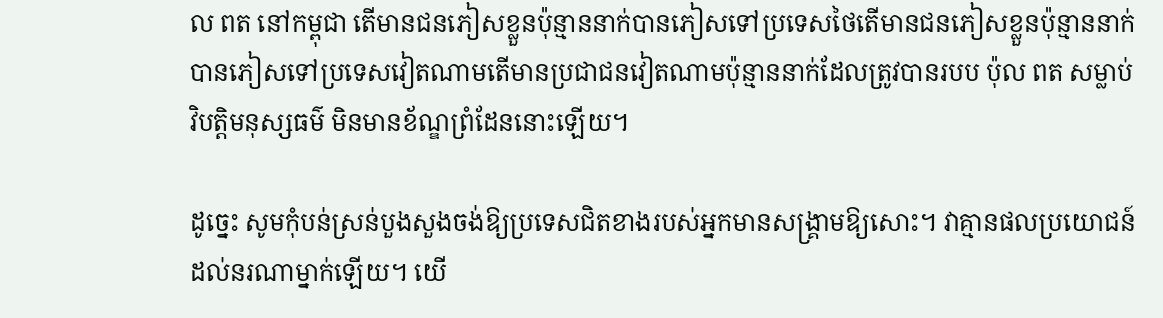ល ពត នៅកម្ពុជា តើមានជនភៀសខ្លួនប៉ុន្មាននាក់បានភៀសទៅប្រទេសថៃតើមានជនភៀសខ្លួនប៉ុន្មាននាក់បានភៀសទៅប្រទេសវៀតណាមតើមានប្រជាជនវៀតណាមប៉ុន្មាននាក់ដែលត្រូវបានរបប ប៉ុល ពត សម្លាប់វិបត្តិមនុស្សធម៌ មិនមានខ័ណ្ឌព្រំដែននោះឡើយ។

ដូច្នេះ សូមកុំបន់ស្រន់បួងសួងចង់ឱ្យប្រទេសជិតខាងរបស់អ្នកមានសង្គ្រាមឱ្យសោះ។ វាគ្មានផលប្រយោជន៍ដល់នរណាម្នាក់ឡើយ។ យើ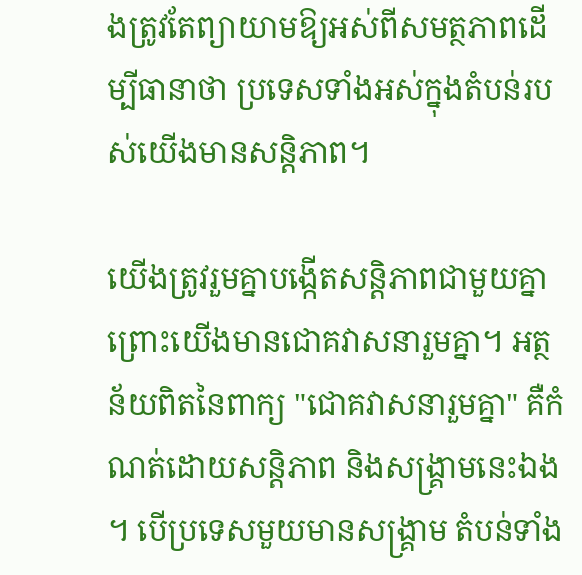ងត្រូវតែព្យាយាមឱ្យអស់ពីសមត្ថភាពដើម្បីធានាថា ប្រទេសទាំងអស់ក្នុងតំបន់របស់យើងមានសន្តិភាព។

យើងត្រូវរួមគ្នាបង្កើតសន្តិភាពជាមួយគ្នា ព្រោះយើងមានជោគវាសនារួមគ្នា។ អត្ថន័យពិតនៃពាក្យ "ជោគវាសនារួមគ្នា" គឺកំណត់ដោយសន្តិភាព និងសង្គ្រាមនេះឯង។ បើប្រទេសមួយមានសង្គ្រាម តំបន់ទាំង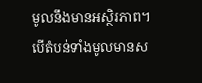មូលនឹងមានអស្ថិរភាព។ បើតំបន់ទាំងមូលមានស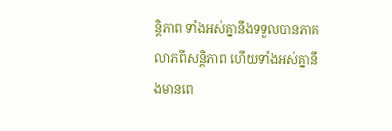ន្តិភាព ទាំងអស់គ្នានឹងទទួលបានភាគលាភពីសន្តិភាព ហើយទាំងអស់គ្នានឹងមានពេ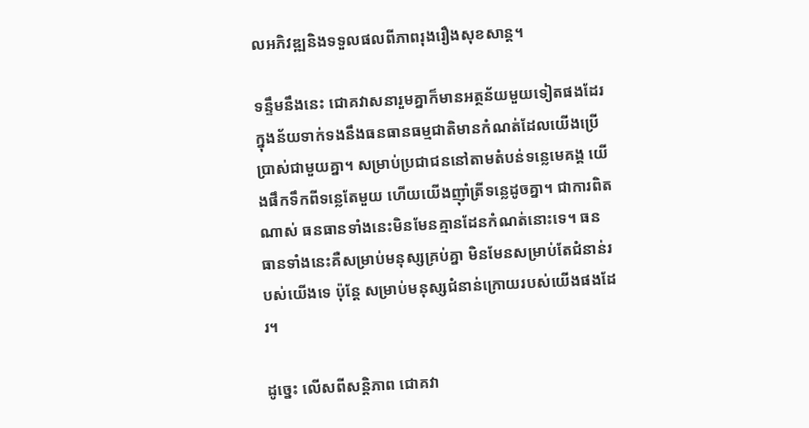លអភិវឌ្ឍនិងទទួលផលពីភាពរុងរឿងសុខសាន្ត។

ទន្ទឹមនឹងនេះ ជោគវាសនារួមគ្នាក៏មានអត្ថន័យមួយទៀតផងដែរ ក្នុងន័យទាក់ទងនឹងធនធានធម្មជាតិមានកំណត់ដែលយើងប្រើប្រាស់ជាមួយគ្នា។ សម្រាប់ប្រជាជននៅតាមតំបន់ទន្លេមេគង្គ យើងផឹកទឹកពីទន្លេតែមួយ ហើយយើងញ៉ាំត្រីទន្លេដូចគ្នា។ ជាការពិតណាស់ ធនធានទាំងនេះមិនមែនគ្មានដែនកំណត់នោះទេ។ ធនធានទាំងនេះគឺសម្រាប់មនុស្សគ្រប់គ្នា មិនមែនសម្រាប់តែជំនាន់របស់យើងទេ ប៉ុន្តែ សម្រាប់មនុស្សជំនាន់ក្រោយរបស់យើងផងដែរ។

ដូច្នេះ លើសពីសន្តិភាព ជោគវា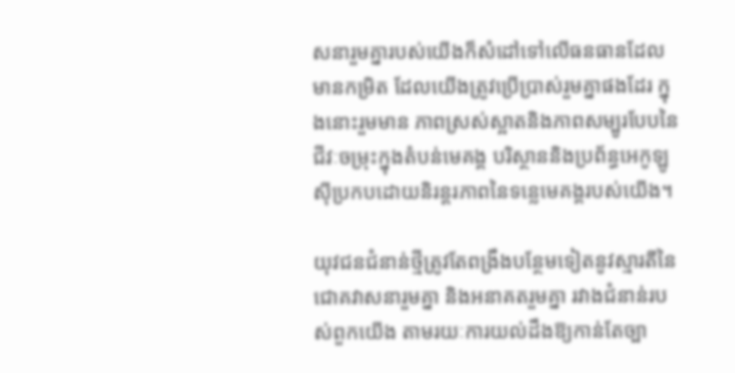សនារួមគ្នារបស់យើងក៏សំដៅទៅលើធនធានដែលមានកម្រិត ដែលយើងត្រូវប្រើប្រាស់រួមគ្នាផងដែរ ក្នុងនោះរួមមាន ភាពស្រស់ស្អាតនិងភាពសម្បូរបែបនៃជីវៈចម្រុះក្នុងតំបន់មេគង្គ បរិស្ថាននិងប្រព័ន្ធអេកូឡូស៊ីប្រកបដោយនិរន្តរភាពនៃទន្លេមេគង្គរបស់យើង។

យុវជនជំនាន់ថ្មីត្រូវតែពង្រឹងបន្ថែមទៀតនូវស្មារតីនៃជោគវាសនារួមគ្នា និងអនាគតរួមគ្នា រវាងជំនាន់របស់ពួកយើង តាមរយៈការយល់ដឹងឱ្យកាន់តែច្បា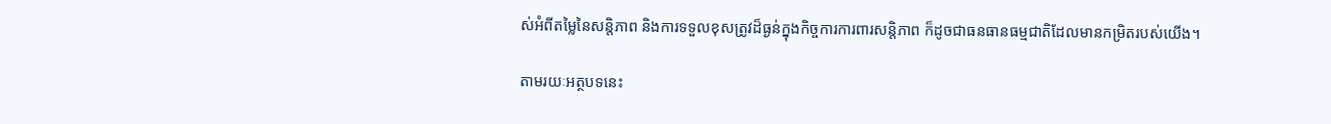ស់អំពីតម្លៃនៃសន្តិភាព និងការទទួលខុសត្រូវដ៏ធ្ងន់ក្នុងកិច្ចការការពារសន្តិភាព ក៏ដូចជាធនធានធម្មជាតិដែលមានកម្រិតរបស់យើង។

តាមរយៈអត្ថបទនេះ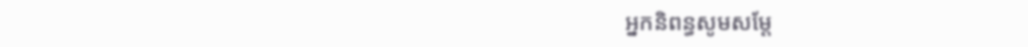អ្នកនិពន្ធសូមសម្តែ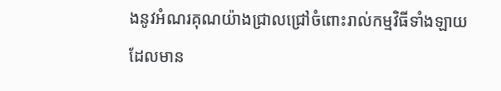ងនូវអំណរគុណយ៉ាងជ្រាលជ្រៅចំពោះរាល់កម្មវិធីទាំងឡាយ ដែលមាន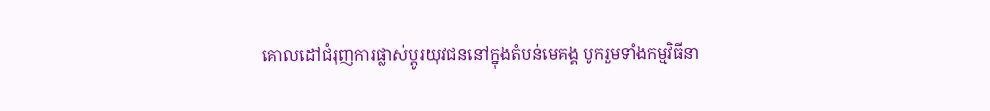គោលដៅជំរុញការផ្លាស់ប្តូរយុវជននៅក្នុងតំបន់មេគង្គ បូករួមទាំងកម្មវិធីនា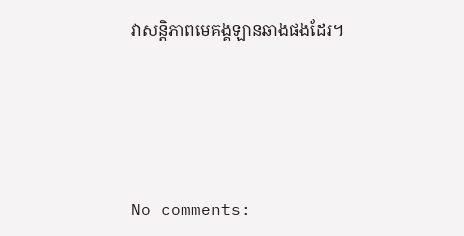វាសន្តិភាពមេគង្គឡានឆាងផងដែរ។






No comments: